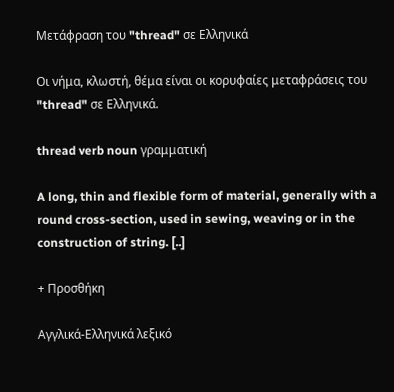Μετάφραση του "thread" σε Ελληνικά

Οι νήμα, κλωστή, θέμα είναι οι κορυφαίες μεταφράσεις του "thread" σε Ελληνικά.

thread verb noun γραμματική

A long, thin and flexible form of material, generally with a round cross-section, used in sewing, weaving or in the construction of string. [..]

+ Προσθήκη

Αγγλικά-Ελληνικά λεξικό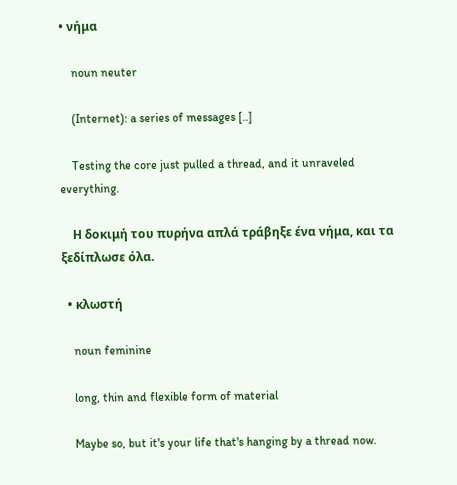• νήμα

    noun neuter

    (Internet): a series of messages [..]

    Testing the core just pulled a thread, and it unraveled everything.

    Η δοκιμή του πυρήνα απλά τράβηξε ένα νήμα, και τα ξεδίπλωσε όλα.

  • κλωστή

    noun feminine

    long, thin and flexible form of material

    Maybe so, but it's your life that's hanging by a thread now.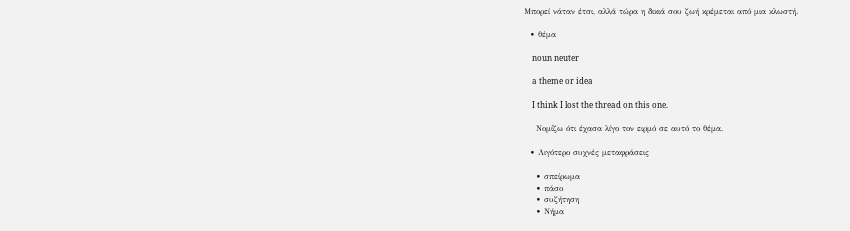Μπορεί νάταν έτσι, αλλά τώρα η δικιά σου ζωή κρέμεται από μια κλωστή.

  • θέμα

    noun neuter

    a theme or idea

    I think I lost the thread on this one.

    Νομίζω ότι έχασα λίγο τον ειρμό σε αυτό το θέμα.

  • Λιγότερο συχνές μεταφράσεις

    • σπείρωμα
    • πάσο
    • συζήτηση
    • Νήμα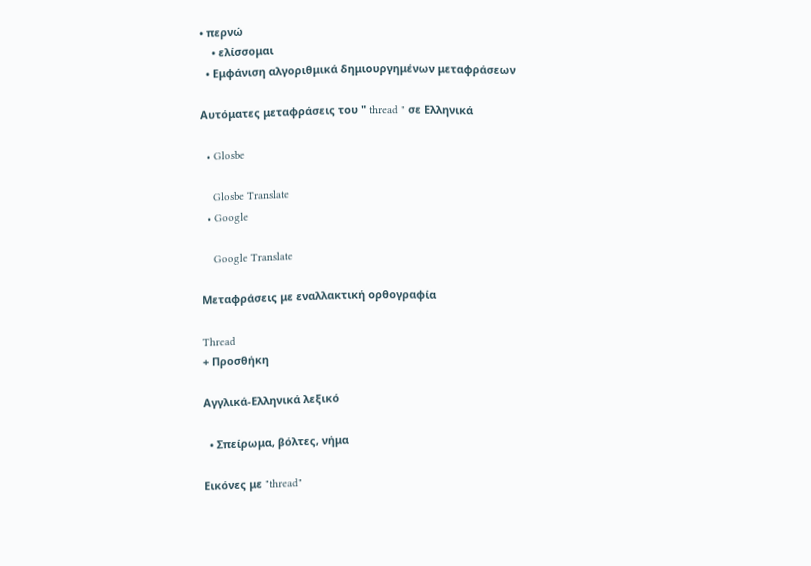• περνώ
    • ελίσσομαι
  • Εμφάνιση αλγοριθμικά δημιουργημένων μεταφράσεων

Αυτόματες μεταφράσεις του " thread " σε Ελληνικά

  • Glosbe

    Glosbe Translate
  • Google

    Google Translate

Μεταφράσεις με εναλλακτική ορθογραφία

Thread
+ Προσθήκη

Αγγλικά-Ελληνικά λεξικό

  • Σπείρωμα, βόλτες, νήμα

Εικόνες με "thread"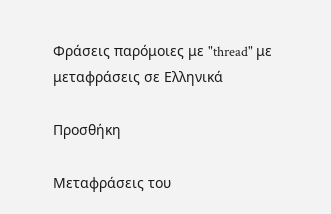Φράσεις παρόμοιες με "thread" με μεταφράσεις σε Ελληνικά

Προσθήκη

Μεταφράσεις του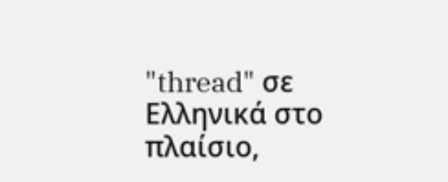"thread" σε Ελληνικά στο πλαίσιο,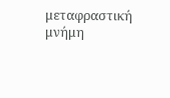μεταφραστική μνήμη